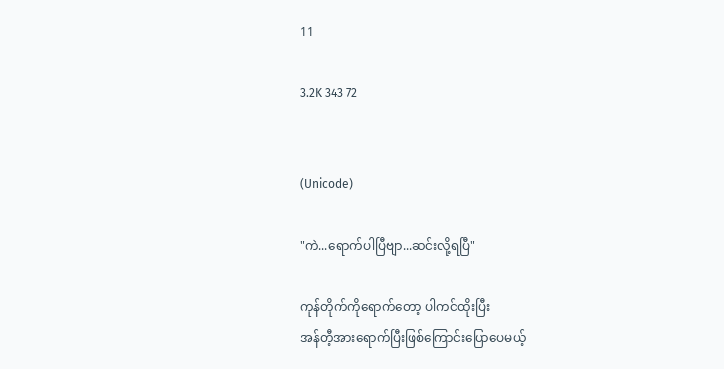11

3.2K 343 72


(Unicode)

"ကဲ...ရောက်ပါပြီဗျာ...ဆင်းလို့ရပြီ"

ကုန်တိုက်ကိုရောက်တော့ ပါကင်ထိုးပြီး
အန်တီ့အားရောက်ပြီးဖြစ်ကြောင်းပြောပေမယ့်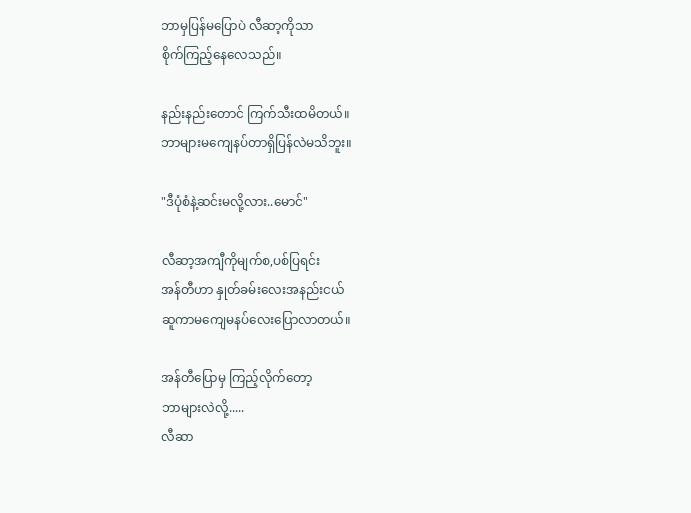ဘာမှပြန်မပြောပဲ လီဆာ့ကိုသာ
စိုက်ကြည့်နေလေသည်။

နည်းနည်းတောင် ကြက်သီးထမိတယ်။
ဘာများမကျေနပ်တာရှိပြန်လဲမသိဘူး။

"ဒီပုံစံနဲ့ဆင်းမလို့လား..မောင်"

လီဆာ့အကျီကိုမျက်စ,ပစ်ပြရင်း
အန်တီဟာ နှုတ်ခမ်းလေးအနည်းငယ်
ဆူကာမကျေမနပ်လေးပြောလာတယ်။

အန်တီပြောမှ ကြည့်လိုက်တော့
ဘာများလဲလို့.....
လီဆာ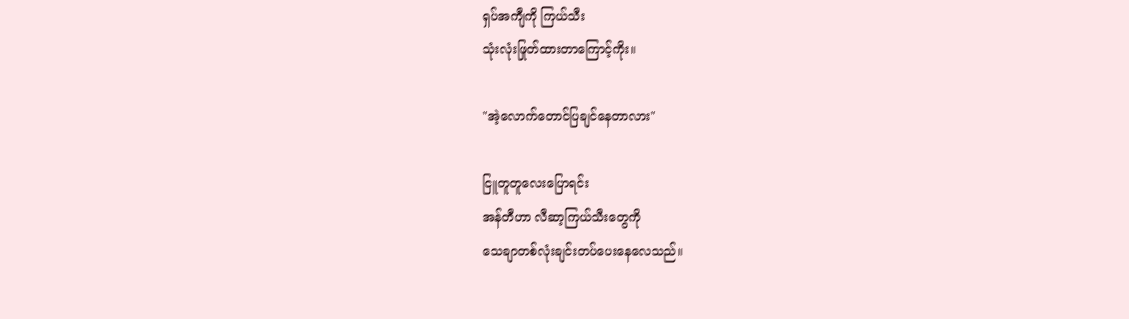ရှပ်အကျီကို ကြယ်သီး
သုံးလုံးဖြုတ်ထားတာကြောင့်ကိုး။

"အဲ့လောက်တောင်ပြချင်နေတာလား"

ငြူတူတူလေးပြောရင်း
အန်တီဟာ လီဆာ့ကြယ်သီးတွေကို
သေချာတစ်လုံးချင်းတပ်ပေးနေလေသည်။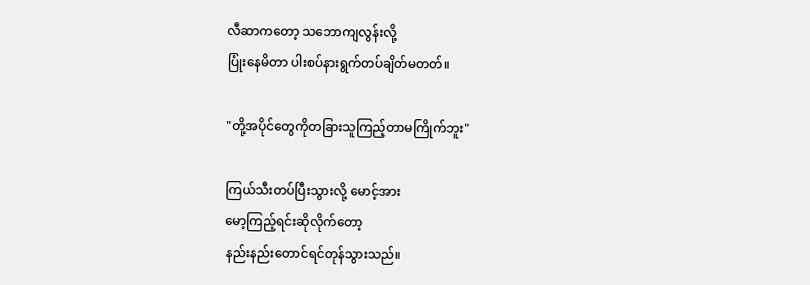လီဆာကတော့ သဘောကျလွန်းလို့
ပြုံးနေမိတာ ပါးစပ်နားရွက်တပ်ချိတ်မတတ်။

"တို့အပိုင်တွေကိုတခြားသူကြည့်တာမကြိုက်ဘူး"

ကြယ်သီးတပ်ပြီးသွားလို့ မောင့်အား
မော့ကြည့်ရင်းဆိုလိုက်တော့
နည်းနည်းတောင်ရင်တုန်သွားသည်။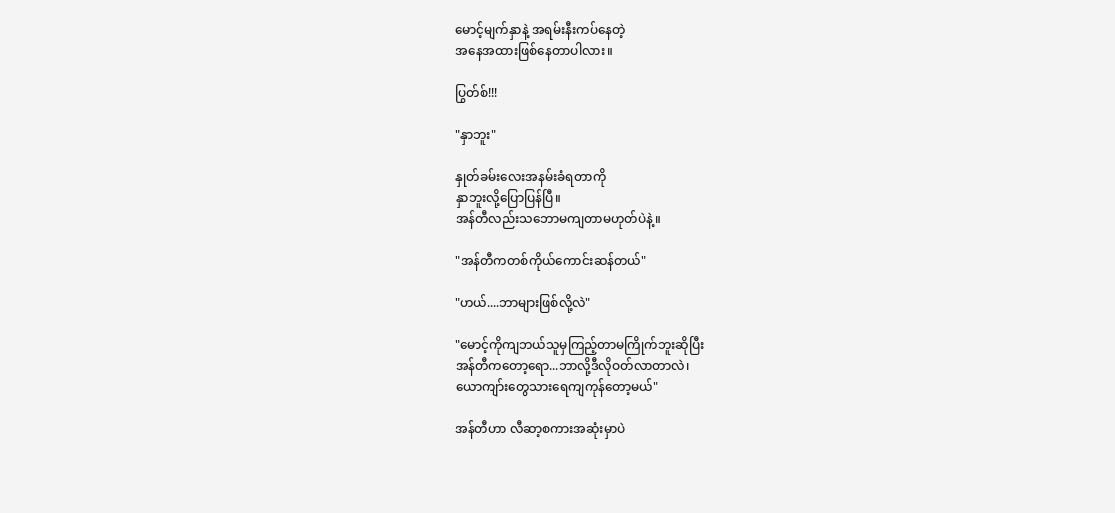မောင့်မျက်နှာနဲ့ အရမ်းနီးကပ်နေတဲ့
အနေအထားဖြစ်နေတာပါလား။

ပြွတ်စ်!!!

"နှာဘူး"

နှုတ်ခမ်းလေးအနမ်းခံရတာကို
နှာဘူးလို့ပြောပြန်ပြီ။
အန်တီလည်းသဘောမကျတာမဟုတ်ပဲနဲ့။

"အန်တီကတစ်ကိုယ်ကောင်းဆန်တယ်"

"ဟယ်....ဘာများဖြစ်လို့လဲ"

"မောင့်ကိုကျဘယ်သူမှကြည့်တာမကြိုက်ဘူးဆိုပြီး
အန်တီကတော့ရော...ဘာလို့ဒီလိုဝတ်လာတာလဲ၊
ယောကျာ်းတွေသားရေကျကုန်တော့မယ်"

အန်တီဟာ လီဆာ့စကားအဆုံးမှာပဲ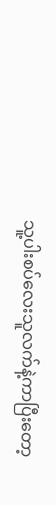သူ့ပါးစပ်လေးသူလက်နဲ့ကာပြီးတော့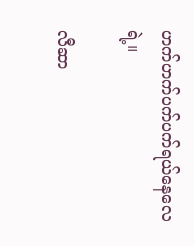ဟက်ဟက်ပက်ပက်ရယ်နေလေရဲ့။

လီဆာ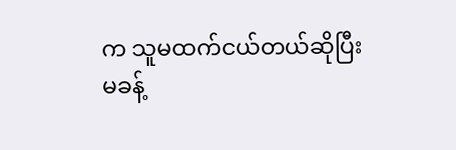က သူမထက်ငယ်တယ်ဆိုပြီး
မခန့်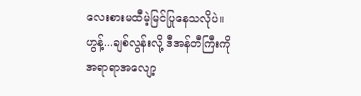လေးစားမထီမဲ့မြင်ပြုနေသလိုပဲ။
ဟွန့်...ချစ်လွန်းလို့ ဒီအန်တီကြီးကို
အရာရာအလျော့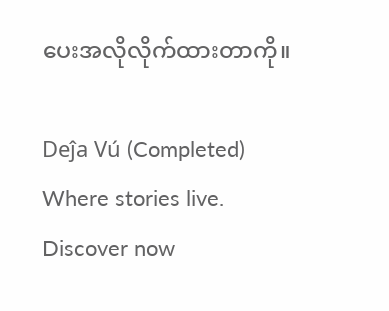ပေးအလိုလိုက်ထားတာကို။

Deĵa Vú (Completed) Where stories live. Discover now